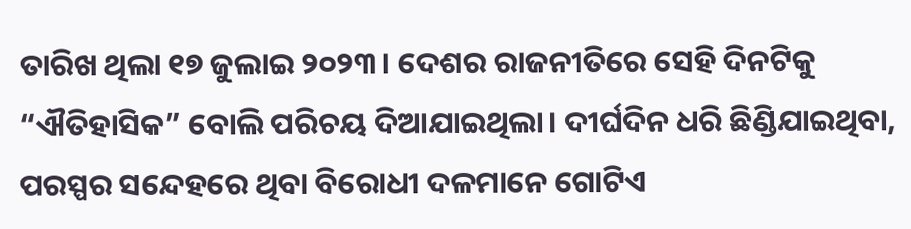ତାରିଖ ଥିଲା ୧୭ ଜୁଲାଇ ୨୦୨୩। ଦେଶର ରାଜନୀତିରେ ସେହି ଦିନଟିକୁ “ଐତିହାସିକ” ବୋଲି ପରିଚୟ ଦିଆଯାଇଥିଲା। ଦୀର୍ଘଦିନ ଧରି ଛିଣ୍ଡିଯାଇଥିବା, ପରସ୍ପର ସନ୍ଦେହରେ ଥିବା ବିରୋଧୀ ଦଳମାନେ ଗୋଟିଏ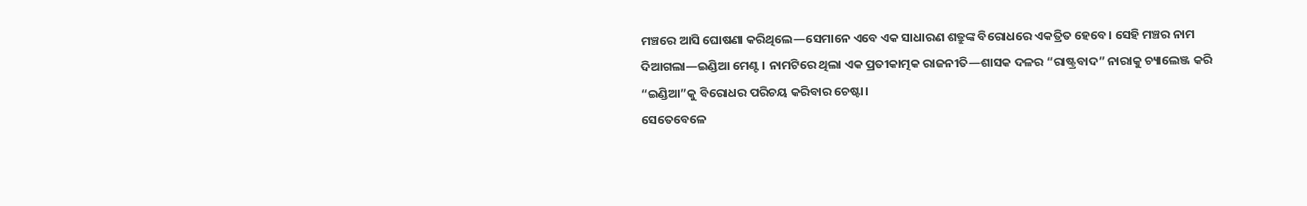ମଞ୍ଚରେ ଆସି ଘୋଷଣା କରିଥିଲେ—ସେମାନେ ଏବେ ଏକ ସାଧାରଣ ଶତ୍ରୁଙ୍କ ବିରୋଧରେ ଏକତ୍ରିତ ହେବେ। ସେହି ମଞ୍ଚର ନାମ ଦିଆଗଲା—ଇଣ୍ଡିଆ ମେଣ୍ଟ । ନାମଟିରେ ଥିଲା ଏକ ପ୍ରତୀକାତ୍ମକ ରାଜନୀତି—ଶାସକ ଦଳର “ରାଷ୍ଟ୍ରବାଦ” ନାରାକୁ ଚ୍ୟାଲେଞ୍ଜ କରି “ଇଣ୍ଡିଆ”କୁ ବିରୋଧର ପରିଚୟ କରିବାର ଚେଷ୍ଟା।
ସେତେବେଳେ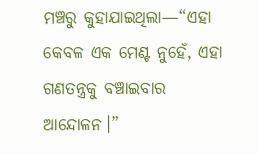ମଞ୍ଚରୁ କୁହାଯାଇଥିଲା—“ଏହା କେବଳ ଏକ ମେଣ୍ଟ ନୁହେଁ, ଏହା ଗଣତନ୍ତ୍ରକୁ ବଞ୍ଚାଇବାର ଆନ୍ଦୋଳନ।”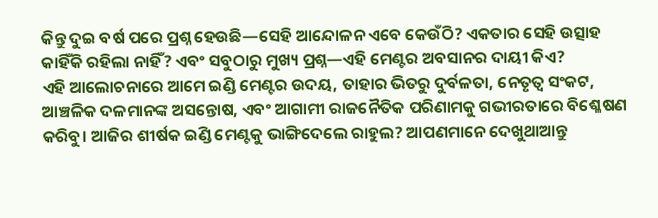କିନ୍ତୁ ଦୁଇ ବର୍ଷ ପରେ ପ୍ରଶ୍ନ ହେଉଛି—ସେହି ଆନ୍ଦୋଳନ ଏବେ କେଉଁଠି? ଏକତାର ସେହି ଉତ୍ସାହ କାହିଁକି ରହିଲା ନାହିଁ? ଏବଂ ସବୁଠାରୁ ମୁଖ୍ୟ ପ୍ରଶ୍ନ—ଏହି ମେଣ୍ଟର ଅବସାନର ଦାୟୀ କିଏ?
ଏହି ଆଲୋଚନାରେ ଆମେ ଇଣ୍ଡି ମେଣ୍ଟର ଉଦୟ, ତାହାର ଭିତରୁ ଦୁର୍ବଳତା, ନେତୃତ୍ୱ ସଂକଟ, ଆଞ୍ଚଳିକ ଦଳମାନଙ୍କ ଅସନ୍ତୋଷ, ଏବଂ ଆଗାମୀ ରାଜନୈତିକ ପରିଣାମକୁ ଗଭୀରତାରେ ବିଶ୍ଳେଷଣ କରିବୁ। ଆଜିର ଶୀର୍ଷକ ଇଣ୍ଡି ମେଣ୍ଟକୁ ଭାଙ୍ଗିଦେଲେ ରାହୁଲ? ଆପଣମାନେ ଦେଖୁଥାଆନ୍ତୁ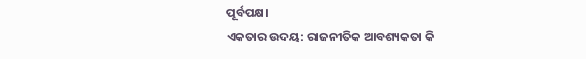ପୂର୍ବପକ୍ଷ।
ଏକତାର ଉଦୟ: ରାଜନୀତିକ ଆବଶ୍ୟକତା କି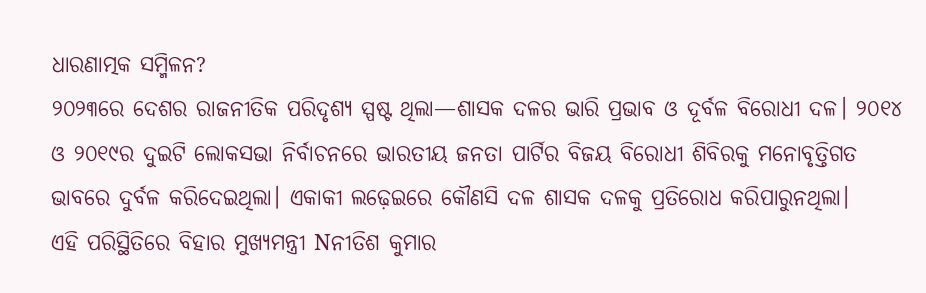ଧାରଣାତ୍ମକ ସମ୍ମିଳନ?
୨୦୨୩ରେ ଦେଶର ରାଜନୀତିକ ପରିଦୃଶ୍ୟ ସ୍ପଷ୍ଟ ଥିଲା—ଶାସକ ଦଳର ଭାରି ପ୍ରଭାବ ଓ ଦୂର୍ବଳ ବିରୋଧୀ ଦଳ। ୨୦୧୪ ଓ ୨୦୧୯ର ଦୁଇଟି ଲୋକସଭା ନିର୍ବାଚନରେ ଭାରତୀୟ ଜନତା ପାର୍ଟିର ବିଜୟ ବିରୋଧୀ ଶିବିରକୁ ମନୋବୃତ୍ତିଗତ ଭାବରେ ଦୁର୍ବଳ କରିଦେଇଥିଲା। ଏକାକୀ ଲଢ଼େଇରେ କୌଣସି ଦଳ ଶାସକ ଦଳକୁ ପ୍ରତିରୋଧ କରିପାରୁନଥିଲା।
ଏହି ପରିସ୍ଥିତିରେ ବିହାର ମୁଖ୍ୟମନ୍ତ୍ରୀ Nନୀତିଶ କୁମାର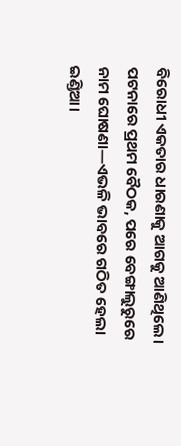ବିରୋଧୀ ଏକତାର ଧାରଣାକୁ ଆଗକୁ ଆଣିଥିଲେ। ପଟନାରେ ପ୍ରଥମ ବୈଠକ, ପରେ ବେଙ୍ଗାଲୁରୁରେ ନାମ ଘୋଷଣା—ଏଭଳି ଭାବରେ ଗଠିତ ହେଲା ଇଣ୍ଡିଆ।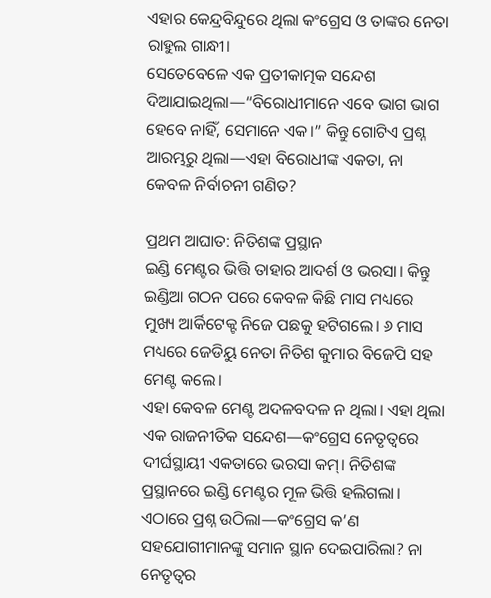ଏହାର କେନ୍ଦ୍ରବିନ୍ଦୁରେ ଥିଲା କଂଗ୍ରେସ ଓ ତାଙ୍କର ନେତା ରାହୁଲ ଗାନ୍ଧୀ।
ସେତେବେଳେ ଏକ ପ୍ରତୀକାତ୍ମକ ସନ୍ଦେଶ ଦିଆଯାଇଥିଲା—“ବିରୋଧୀମାନେ ଏବେ ଭାଗ ଭାଗ ହେବେ ନାହିଁ, ସେମାନେ ଏକ।” କିନ୍ତୁ ଗୋଟିଏ ପ୍ରଶ୍ନ ଆରମ୍ଭରୁ ଥିଲା—ଏହା ବିରୋଧୀଙ୍କ ଏକତା, ନା କେବଳ ନିର୍ବାଚନୀ ଗଣିତ?

ପ୍ରଥମ ଆଘାତ: ନିତିଶଙ୍କ ପ୍ରସ୍ଥାନ
ଇଣ୍ଡି ମେଣ୍ଟର ଭିତ୍ତି ତାହାର ଆଦର୍ଶ ଓ ଭରସା। କିନ୍ତୁ ଇଣ୍ଡିଆ ଗଠନ ପରେ କେବଳ କିଛି ମାସ ମଧ୍ୟରେ ମୁଖ୍ୟ ଆର୍କିଟେକ୍ଟ ନିଜେ ପଛକୁ ହଟିଗଲେ। ୬ ମାସ ମଧ୍ୟରେ ଜେଡିୟୁ ନେତା ନିତିଶ କୁମାର ବିଜେପି ସହ ମେଣ୍ଟ କଲେ।
ଏହା କେବଳ ମେଣ୍ଟ ଅଦଳବଦଳ ନ ଥିଲା। ଏହା ଥିଲା ଏକ ରାଜନୀତିକ ସନ୍ଦେଶ—କଂଗ୍ରେସ ନେତୃତ୍ୱରେ ଦୀର୍ଘସ୍ଥାୟୀ ଏକତାରେ ଭରସା କମ୍। ନିତିଶଙ୍କ ପ୍ରସ୍ଥାନରେ ଇଣ୍ଡି ମେଣ୍ଟର ମୂଳ ଭିତ୍ତି ହଲିଗଲା।
ଏଠାରେ ପ୍ରଶ୍ନ ଉଠିଲା—କଂଗ୍ରେସ କ’ଣ ସହଯୋଗୀମାନଙ୍କୁ ସମାନ ସ୍ଥାନ ଦେଇପାରିଲା? ନା ନେତୃତ୍ୱର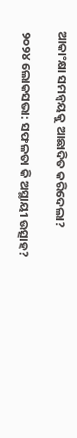ଆକାଂକ୍ଷା ସମନ୍ୱୟକୁ ଆଛାଦିତ କରିଦେଲା?

୨୦୨୪ ଲୋକସଭା: ସଫଳତା କି ଅସ୍ଥାୟୀ ଉତ୍ସାହ?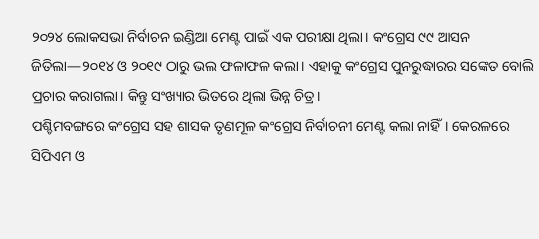୨୦୨୪ ଲୋକସଭା ନିର୍ବାଚନ ଇଣ୍ଡିଆ ମେଣ୍ଟ ପାଇଁ ଏକ ପରୀକ୍ଷା ଥିଲା। କଂଗ୍ରେସ ୯୯ ଆସନ ଜିତିଲା—୨୦୧୪ ଓ ୨୦୧୯ ଠାରୁ ଭଲ ଫଳାଫଳ କଲା। ଏହାକୁ କଂଗ୍ରେସ ପୁନରୁଦ୍ଧାରର ସଙ୍କେତ ବୋଲି ପ୍ରଚାର କରାଗଲା। କିନ୍ତୁ ସଂଖ୍ୟାର ଭିତରେ ଥିଲା ଭିନ୍ନ ଚିତ୍ର।
ପଶ୍ଚିମବଙ୍ଗରେ କଂଗ୍ରେସ ସହ ଶାସକ ତୃଣମୂଳ କଂଗ୍ରେସ ନିର୍ବାଚନୀ ମେଣ୍ଟ କଲା ନାହିଁ। କେରଳରେ ସିପିଏମ ଓ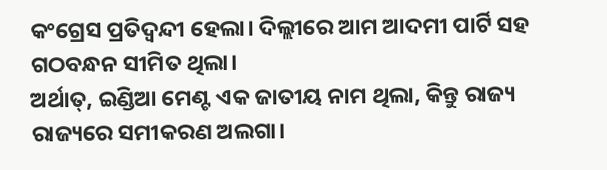କଂଗ୍ରେସ ପ୍ରତିଦ୍ୱନ୍ଦୀ ହେଲା। ଦିଲ୍ଲୀରେ ଆମ ଆଦମୀ ପାର୍ଟି ସହ ଗଠବନ୍ଧନ ସୀମିତ ଥିଲା।
ଅର୍ଥାତ୍, ଇଣ୍ଡିଆ ମେଣ୍ଟ ଏକ ଜାତୀୟ ନାମ ଥିଲା, କିନ୍ତୁ ରାଜ୍ୟ ରାଜ୍ୟରେ ସମୀକରଣ ଅଲଗା।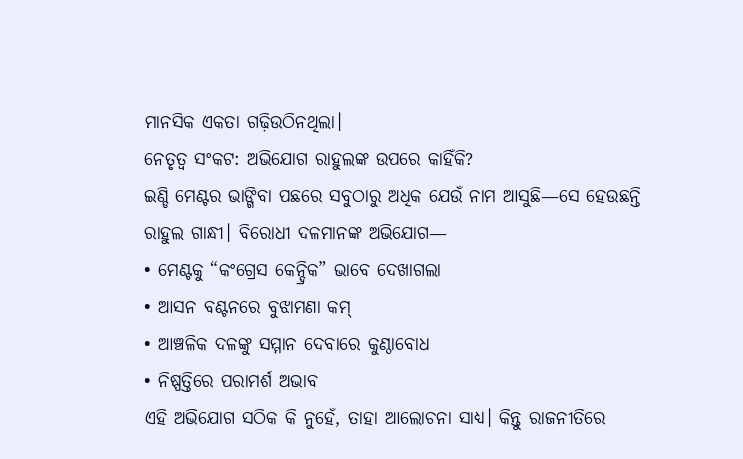ମାନସିକ ଏକତା ଗଢ଼ିଉଠିନଥିଲା।
ନେତୃତ୍ୱ ସଂକଟ: ଅଭିଯୋଗ ରାହୁଲଙ୍କ ଉପରେ କାହିଁକି?
ଇଣ୍ଡି ମେଣ୍ଟର ଭାଙ୍ଗିବା ପଛରେ ସବୁଠାରୁ ଅଧିକ ଯେଉଁ ନାମ ଆସୁଛି—ସେ ହେଉଛନ୍ତି ରାହୁଲ ଗାନ୍ଧୀ। ବିରୋଧୀ ଦଳମାନଙ୍କ ଅଭିଯୋଗ—
• ମେଣ୍ଟକୁ “କଂଗ୍ରେସ କେନ୍ଦ୍ରିକ” ଭାବେ ଦେଖାଗଲା
• ଆସନ ବଣ୍ଟନରେ ବୁଝାମଣା କମ୍
• ଆଞ୍ଚଳିକ ଦଳଙ୍କୁ ସମ୍ମାନ ଦେବାରେ କୁଣ୍ଠାବୋଧ
• ନିଷ୍ପତ୍ତିରେ ପରାମର୍ଶ ଅଭାବ
ଏହି ଅଭିଯୋଗ ସଠିକ କି ନୁହେଁ, ତାହା ଆଲୋଚନା ସାଧ୍ୟ। କିନ୍ତୁ ରାଜନୀତିରେ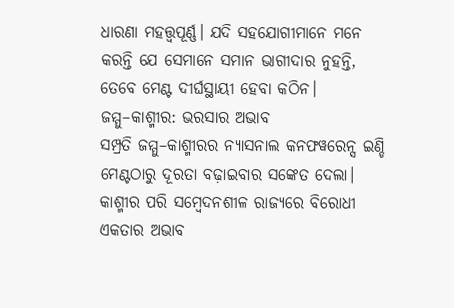ଧାରଣା ମହତ୍ତ୍ୱପୂର୍ଣ୍ଣ। ଯଦି ସହଯୋଗୀମାନେ ମନେ କରନ୍ତି ଯେ ସେମାନେ ସମାନ ଭାଗୀଦାର ନୁହନ୍ତି, ତେବେ ମେଣ୍ଟ ଦୀର୍ଘସ୍ଥାୟୀ ହେବା କଠିନ।
ଜମ୍ମୁ–କାଶ୍ମୀର: ଭରସାର ଅଭାବ
ସମ୍ପ୍ରତି ଜମ୍ମୁ–କାଶ୍ମୀରର ନ୍ୟାସନାଲ କନଫୱରେନ୍ସ ଇଣ୍ଡି ମେଣ୍ଟଠାରୁ ଦୂରତା ବଢ଼ାଇବାର ସଙ୍କେତ ଦେଲା। କାଶ୍ମୀର ପରି ସମ୍ବେଦନଶୀଳ ରାଜ୍ୟରେ ବିରୋଧୀ ଏକତାର ଅଭାବ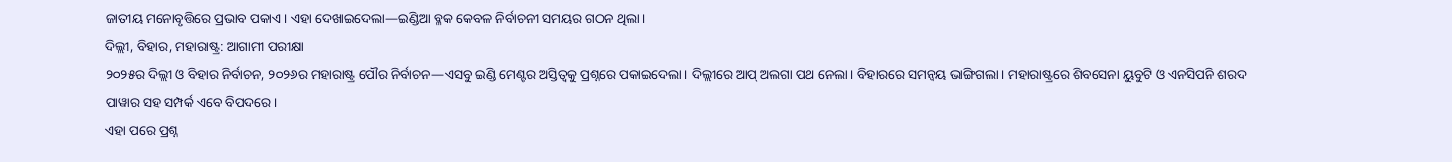ଜାତୀୟ ମନୋବୃତ୍ତିରେ ପ୍ରଭାବ ପକାଏ। ଏହା ଦେଖାଇଦେଲା—ଇଣ୍ଡିଆ ବ୍ଳକ କେବଳ ନିର୍ବାଚନୀ ସମୟର ଗଠନ ଥିଲା।
ଦିଲ୍ଲୀ, ବିହାର, ମହାରାଷ୍ଟ୍ର: ଆଗାମୀ ପରୀକ୍ଷା
୨୦୨୫ର ଦିଲ୍ଲୀ ଓ ବିହାର ନିର୍ବାଚନ, ୨୦୨୬ର ମହାରାଷ୍ଟ୍ର ପୌର ନିର୍ବାଚନ—ଏସବୁ ଇଣ୍ଡି ମେଣ୍ଟର ଅସ୍ତିତ୍ୱକୁ ପ୍ରଶ୍ନରେ ପକାଇଦେଲା। ଦିଲ୍ଲୀରେ ଆପ୍ ଅଲଗା ପଥ ନେଲା। ବିହାରରେ ସମନ୍ୱୟ ଭାଙ୍ଗିଗଲା। ମହାରାଷ୍ଟ୍ରରେ ଶିବସେନା ୟୁବୁଟି ଓ ଏନସିପନି ଶରଦ ପାୱାର ସହ ସମ୍ପର୍କ ଏବେ ବିପଦରେ।
ଏହା ପରେ ପ୍ରଶ୍ନ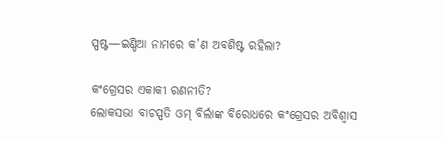ସ୍ପଷ୍ଟ—ଇଣ୍ଡିଆ ନାମରେ କ’ଣ ଅବଶିଷ୍ଟ ରହିଲା?

କଂଗ୍ରେସର ଏକାକୀ ରଣନୀତି?
ଲୋକସଭା ବାଚସ୍ପତି ଓମ୍ ବିର୍ଲାଙ୍କ ବିରୋଧରେ କଂଗ୍ରେସର ଅବିଶ୍ୱାସ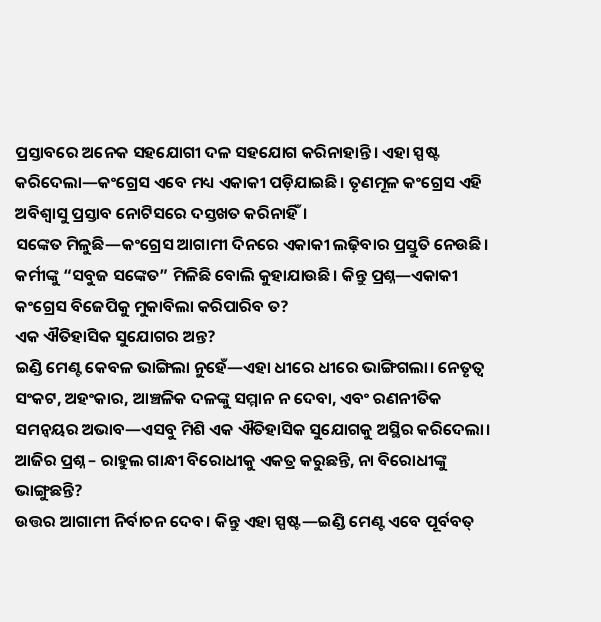ପ୍ରସ୍ତାବରେ ଅନେକ ସହଯୋଗୀ ଦଳ ସହଯୋଗ କରିନାହାନ୍ତି। ଏହା ସ୍ପଷ୍ଟ କରିଦେଲା—କଂଗ୍ରେସ ଏବେ ମଧ୍ୟ ଏକାକୀ ପଡ଼ିଯାଇଛି। ତୃଣମୂଳ କଂଗ୍ରେସ ଏହି ଅବିଶ୍ୱାସୁ ପ୍ରସ୍ତାବ ନୋଟିସରେ ଦସ୍ତଖତ କରିନାହିଁ।
ସଙ୍କେତ ମିଳୁଛି—କଂଗ୍ରେସ ଆଗାମୀ ଦିନରେ ଏକାକୀ ଲଢ଼ିବାର ପ୍ରସ୍ତୁତି ନେଉଛି। କର୍ମୀଙ୍କୁ “ସବୁଜ ସଙ୍କେତ” ମିଳିଛି ବୋଲି କୁହାଯାଉଛି। କିନ୍ତୁ ପ୍ରଶ୍ନ—ଏକାକୀ କଂଗ୍ରେସ ବିଜେପିକୁ ମୁକାବିଲା କରିପାରିବ ତ?
ଏକ ଐତିହାସିକ ସୁଯୋଗର ଅନ୍ତ?
ଇଣ୍ଡି ମେଣ୍ଟ କେବଳ ଭାଙ୍ଗିଲା ନୁହେଁ—ଏହା ଧୀରେ ଧୀରେ ଭାଙ୍ଗିଗଲା। ନେତୃତ୍ୱ ସଂକଟ, ଅହଂକାର, ଆଞ୍ଚଳିକ ଦଳଙ୍କୁ ସମ୍ମାନ ନ ଦେବା, ଏବଂ ରଣନୀତିକ ସମନ୍ୱୟର ଅଭାବ—ଏସବୁ ମିଶି ଏକ ଐତିହାସିକ ସୁଯୋଗକୁ ଅସ୍ଥିର କରିଦେଲା।
ଆଜିର ପ୍ରଶ୍ନ – ରାହୁଲ ଗାନ୍ଧୀ ବିରୋଧୀକୁ ଏକତ୍ର କରୁଛନ୍ତି, ନା ବିରୋଧୀଙ୍କୁ ଭାଙ୍ଗୁଛନ୍ତି?
ଉତ୍ତର ଆଗାମୀ ନିର୍ବାଚନ ଦେବ। କିନ୍ତୁ ଏହା ସ୍ପଷ୍ଟ—ଇଣ୍ଡି ମେଣ୍ଟ ଏବେ ପୂର୍ବବତ୍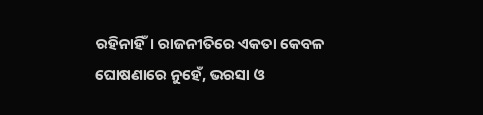ରହିନାହିଁ। ରାଜନୀତିରେ ଏକତା କେବଳ ଘୋଷଣାରେ ନୁହେଁ, ଭରସା ଓ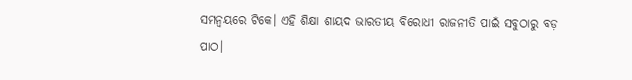ସମନ୍ୱୟରେ ଟିକେ। ଏହି ଶିକ୍ଷା ଶାୟଦ ଭାରତୀୟ ବିରୋଧୀ ରାଜନୀତି ପାଇଁ ସବୁଠାରୁ ବଡ଼ ପାଠ।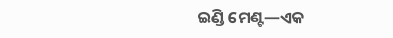ଇଣ୍ଡି ମେଣ୍ଟ—ଏକ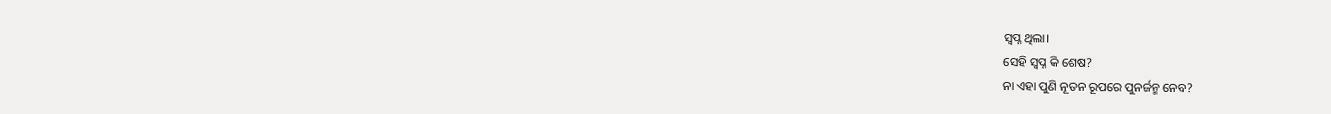ସ୍ୱପ୍ନ ଥିଲା।
ସେହି ସ୍ୱପ୍ନ କି ଶେଷ?
ନା ଏହା ପୁଣି ନୂତନ ରୂପରେ ପୁନର୍ଜନ୍ମ ନେବ?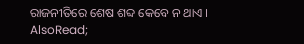ରାଜନୀତିରେ ଶେଷ ଶବ୍ଦ କେବେ ନ ଥାଏ ।
AlsoRead;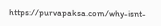https://purvapaksa.com/why-isnt-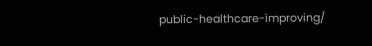public-healthcare-improving/